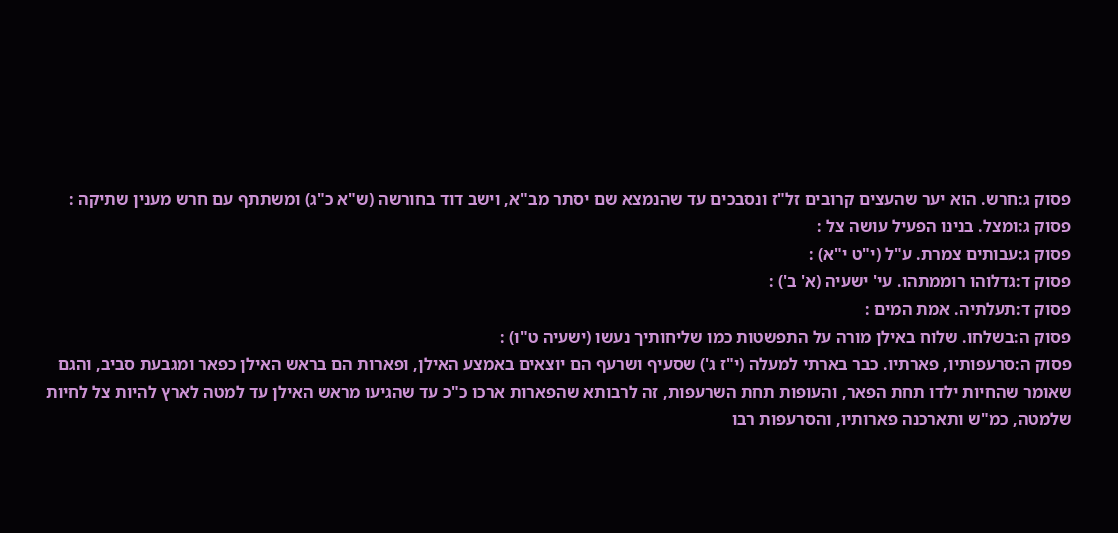פסוק ג:חרש. הוא יער שהעצים קרובים זל"ז ונסבכים עד שהנמצא שם יסתר מב"א, וישב דוד בחורשה (ש"א כ"ג) ומשתתף עם חרש מענין שתיקה :
פסוק ג:ומצל. בנינו הפעיל עושה צל :
פסוק ג:עבותים צמרת. ע"ל (י"ט י"א) :
פסוק ד:גדלוהו רוממתהו. עי' ישעיה (א' ב') :
פסוק ד:תעלתיה. אמת המים :
פסוק ה:בשלחו. שלוח באילן מורה על התפשטות כמו שליחותיך נעשו (ישעיה ט"ו) :
פסוק ה:סרעפותיו, פארתיו. כבר בארתי למעלה (י"ז ג') שסעיף ושרעף הם יוצאים באמצע האילן, ופארות הם בראש האילן כפאר ומגבעת סביב, והגם שאומר שהחיות ילדו תחת הפאר, והעופות תחת השרעפות, זה לרבותא שהפארות ארכו כ"כ עד שהגיעו מראש האילן עד למטה לארץ להיות צל לחיות שלמטה, כמ"ש ותארכנה פארותיו, והסרעפות רבו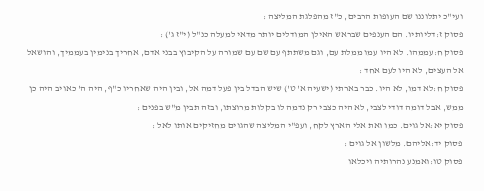ועי"כ יתלוננו שם העופות הרבים, כ"ז מהפלגת המליצה :
פסוק ז:דליותיו. הם הענפים שבראש האילן המודלים יותר מדאי למעלה כנ"ל (י"ז ג') :
פסוק ח:עממהו. לא היו עמו ממלת עם, וגם משתתף עם שם עם שמורה על הקיבוץ בבני אדם, אחריך בנימין בעממיך, והושאל אל העצים, לא היו לעם אחד :
פסוק ח:לא דמו, לא היו. כבר בארתי (ישעיה א' ט') שיש הבדל בין פעל דמה אל, ובין היה שאחריו כ"ף, היה ה' כאויב היה כן ממש, אבל דומה דודי לצבי, לא היה כצבי רק נדמה לו בקלות מרוצתו, ובזה תבין מ"ש בפנים :
פסוק יא:אל גוים. כמו ואת אלי הארץ לקח, ועפ"י המליצה שהגוים מחזיקים אותו לאל :
פסוק יד:אליהם. מלשון אל גוים :
פסוק טו:ואמנע נהרותיה ויכלאו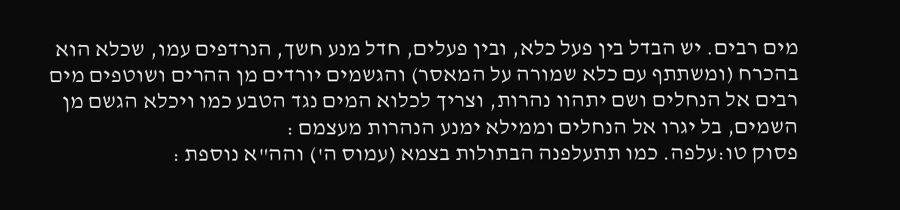מים רבים. יש הבדל בין פעל כלא, ובין פעלים, חדל מנע חשך, הנרדפים עמו, שכלא הוא בהכרח (ומשתתף עם כלא שמורה על המאסר) והגשמים יורדים מן ההרים ושוטפים מים רבים אל הנחלים ושם יתהוו נהרות, וצריך לכלוא המים נגד הטבע כמו ויכלא הגשם מן השמים, בל יגרו אל הנחלים וממילא ימנע הנהרות מעצמם :
פסוק טו:עלפה. כמו תתעלפנה הבתולות בצמא (עמוס ה') והה"א נוספת :